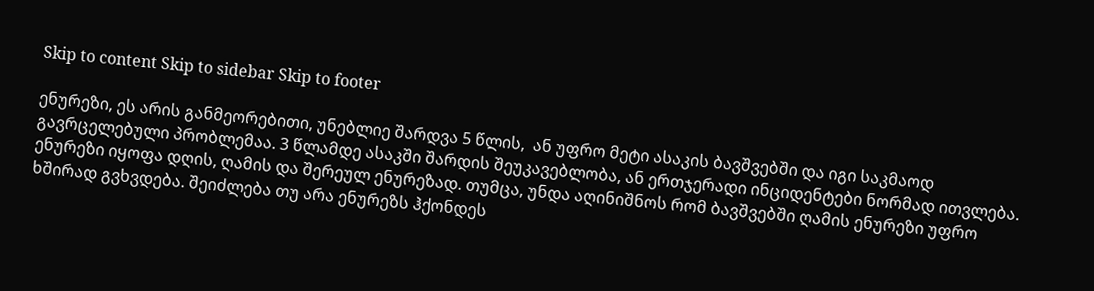Skip to content Skip to sidebar Skip to footer

ენურეზი, ეს არის განმეორებითი, უნებლიე შარდვა 5 წლის,  ან უფრო მეტი ასაკის ბავშვებში და იგი საკმაოდ გავრცელებული პრობლემაა. 3 წლამდე ასაკში შარდის შეუკავებლობა, ან ერთჯერადი ინციდენტები ნორმად ითვლება. ენურეზი იყოფა დღის, ღამის და შერეულ ენურეზად. თუმცა, უნდა აღინიშნოს რომ ბავშვებში ღამის ენურეზი უფრო ხშირად გვხვდება. შეიძლება თუ არა ენურეზს ჰქონდეს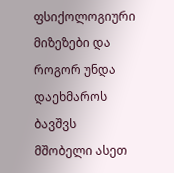ფსიქოლოგიური მიზეზები და როგორ უნდა დაეხმაროს ბავშვს მშობელი ასეთ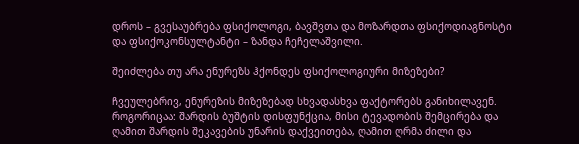დროს – გვესაუბრება ფსიქოლოგი, ბავშვთა და მოზარდთა ფსიქოდიაგნოსტი და ფსიქოკონსულტანტი – ზანდა ჩეჩელაშვილი.

შეიძლება თუ არა ენურეზს ჰქონდეს ფსიქოლოგიური მიზეზები?

ჩვეულებრივ, ენურეზის მიზეზებად სხვადასხვა ფაქტორებს განიხილავენ. როგორიცაა: შარდის ბუშტის დისფუნქცია, მისი ტევადობის შემცირება და ღამით შარდის შეკავების უნარის დაქვეითება, ღამით ღრმა ძილი და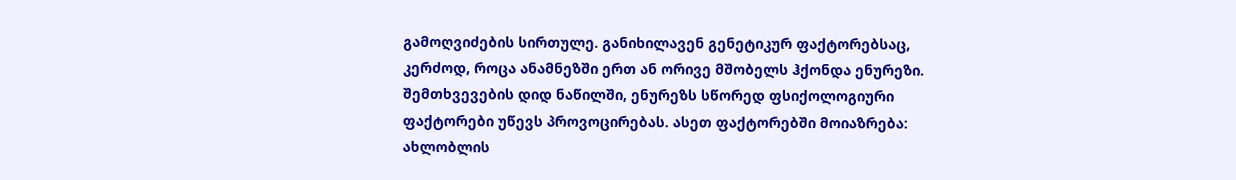გამოღვიძების სირთულე. განიხილავენ გენეტიკურ ფაქტორებსაც, კერძოდ, როცა ანამნეზში ერთ ან ორივე მშობელს ჰქონდა ენურეზი. შემთხვევების დიდ ნაწილში, ენურეზს სწორედ ფსიქოლოგიური ფაქტორები უწევს პროვოცირებას. ასეთ ფაქტორებში მოიაზრება: ახლობლის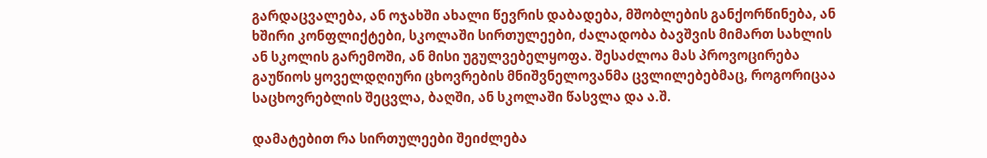გარდაცვალება, ან ოჯახში ახალი წევრის დაბადება, მშობლების განქორწინება, ან ხშირი კონფლიქტები, სკოლაში სირთულეები, ძალადობა ბავშვის მიმართ სახლის ან სკოლის გარემოში, ან მისი უგულვებელყოფა. შესაძლოა მას პროვოცირება გაუწიოს ყოველდღიური ცხოვრების მნიშვნელოვანმა ცვლილებებმაც, როგორიცაა საცხოვრებლის შეცვლა, ბაღში, ან სკოლაში წასვლა და ა.შ.

დამატებით რა სირთულეები შეიძლება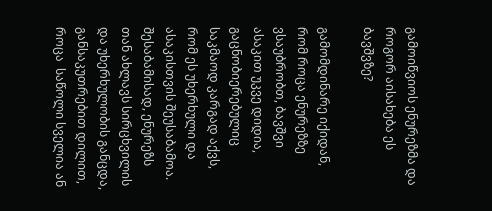გამოიწვიოს ენურეზმა და  როგორ აისახება ეს ბავშვზე?

გამომდინარე იქიდან, რომ როცა ენურეზზე ვსაუბრობთ, ბავშვი ასაკით უკვე დიდია, გაცნობიერებულიც საკმაოდ კარგად აქვს, რომ ეს უხერხული და ასაკისთვის შეუსაბამოა. შესაბამისად, ენურეზს თან ახლავს სირცხვილის და უხერხულობის განცდა, განსაკუთრებით დილით, როცა  საწოლი სველია ან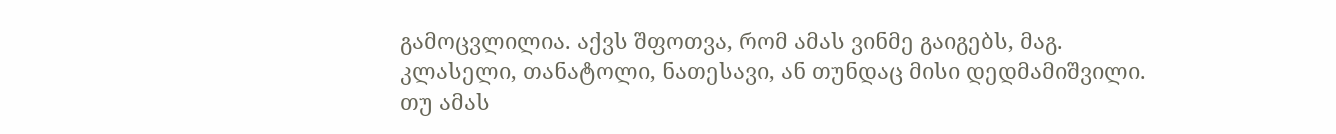გამოცვლილია. აქვს შფოთვა, რომ ამას ვინმე გაიგებს, მაგ. კლასელი, თანატოლი, ნათესავი, ან თუნდაც მისი დედმამიშვილი. თუ ამას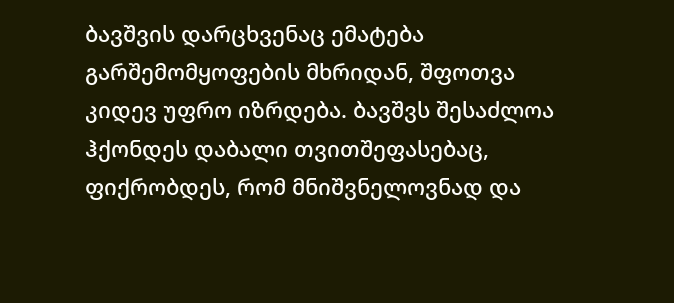ბავშვის დარცხვენაც ემატება გარშემომყოფების მხრიდან, შფოთვა კიდევ უფრო იზრდება. ბავშვს შესაძლოა ჰქონდეს დაბალი თვითშეფასებაც, ფიქრობდეს, რომ მნიშვნელოვნად და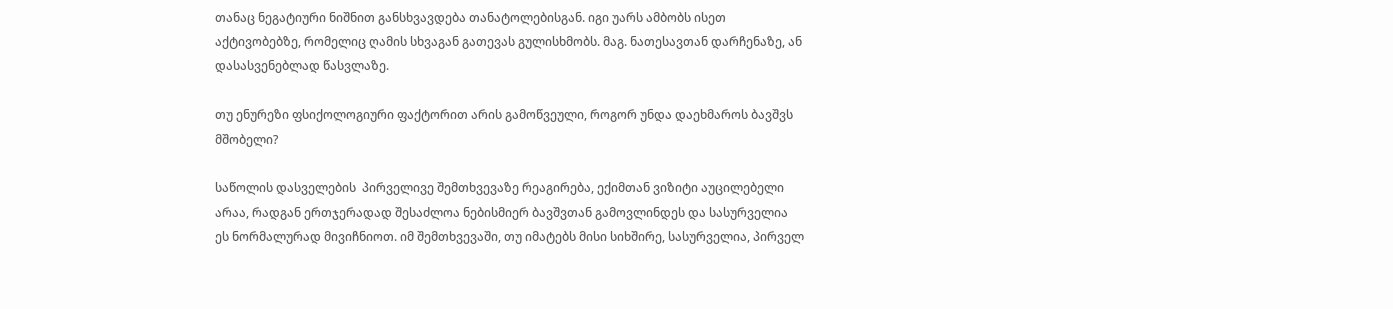თანაც ნეგატიური ნიშნით განსხვავდება თანატოლებისგან. იგი უარს ამბობს ისეთ აქტივობებზე, რომელიც ღამის სხვაგან გათევას გულისხმობს. მაგ. ნათესავთან დარჩენაზე, ან დასასვენებლად წასვლაზე.

თუ ენურეზი ფსიქოლოგიური ფაქტორით არის გამოწვეული, როგორ უნდა დაეხმაროს ბავშვს მშობელი?

საწოლის დასველების  პირველივე შემთხვევაზე რეაგირება, ექიმთან ვიზიტი აუცილებელი არაა, რადგან ერთჯერადად შესაძლოა ნებისმიერ ბავშვთან გამოვლინდეს და სასურველია ეს ნორმალურად მივიჩნიოთ. იმ შემთხვევაში, თუ იმატებს მისი სიხშირე, სასურველია, პირველ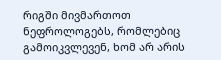რიგში მივმართოთ ნეფროლოგებს, რომლებიც გამოიკვლევენ, ხომ არ არის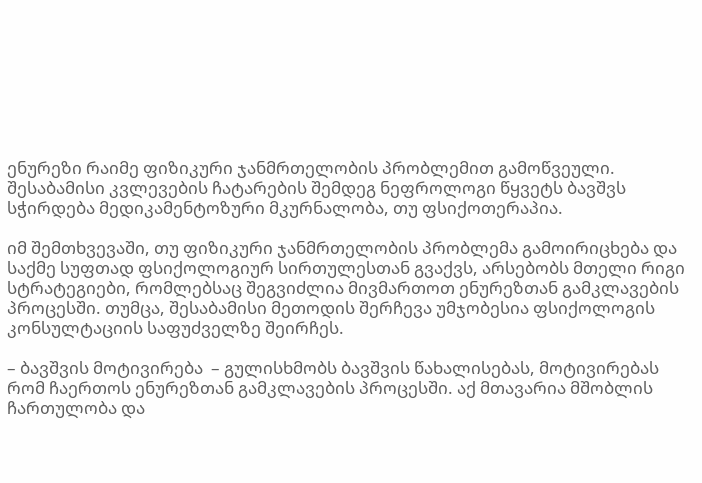ენურეზი რაიმე ფიზიკური ჯანმრთელობის პრობლემით გამოწვეული. შესაბამისი კვლევების ჩატარების შემდეგ ნეფროლოგი წყვეტს ბავშვს სჭირდება მედიკამენტოზური მკურნალობა, თუ ფსიქოთერაპია.

იმ შემთხვევაში, თუ ფიზიკური ჯანმრთელობის პრობლემა გამოირიცხება და საქმე სუფთად ფსიქოლოგიურ სირთულესთან გვაქვს, არსებობს მთელი რიგი სტრატეგიები, რომლებსაც შეგვიძლია მივმართოთ ენურეზთან გამკლავების პროცესში. თუმცა, შესაბამისი მეთოდის შერჩევა უმჯობესია ფსიქოლოგის კონსულტაციის საფუძველზე შეირჩეს.

– ბავშვის მოტივირება  – გულისხმობს ბავშვის წახალისებას, მოტივირებას რომ ჩაერთოს ენურეზთან გამკლავების პროცესში. აქ მთავარია მშობლის ჩართულობა და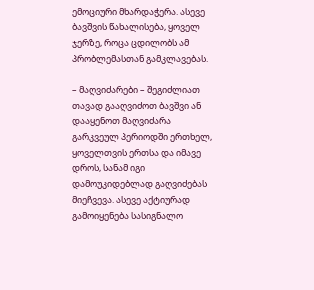ემოციური მხარდაჭერა. ასევე ბავშვის წახალისება, ყოველ ჯერზე, როცა ცდილობს ამ პრობლემასთან გამკლავებას.

– მაღვიძარები – შეგიძლიათ თავად გააღვიძოთ ბავშვი ან დააყენოთ მაღვიძარა გარკვეულ პერიოდში ერთხელ, ყოველთვის ერთსა და იმავე დროს, სანამ იგი დამოუკიდებლად გაღვიძებას მიეჩვევა. ასევე აქტიურად გამოიყენება სასიგნალო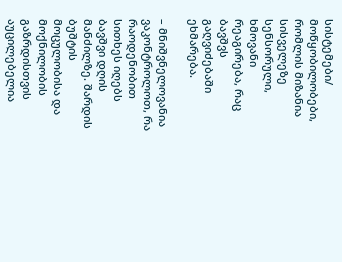სისტემები/ მოწყობილობები, რომლის მიზანია სისველეზე სენსორული, ხმოვანი  რეაგირება, რაც ბავშვს გაღვიძებაში ეხმარება.

– მნიშვნელოვანია ვაკონტროლოთ, რა რაოდენობით სითხეს იღებს ბავშვი დღის მანძილზე. შარდის ბუშტის მოცულობისა და მოქნილობის გაზრდისთვის აუცილებელია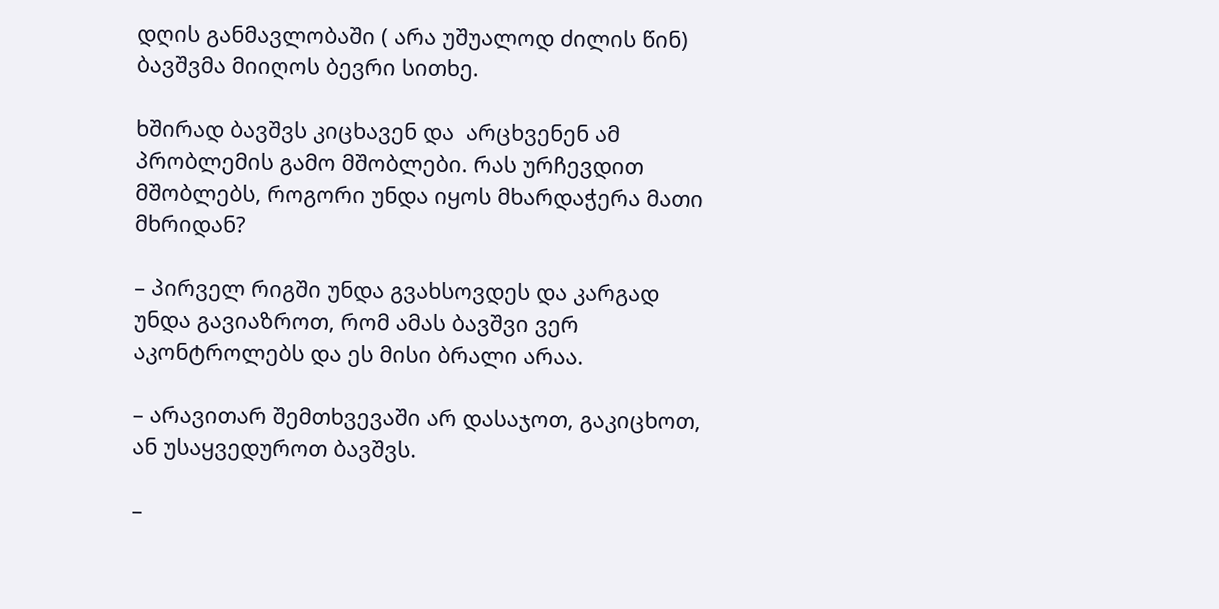დღის განმავლობაში ( არა უშუალოდ ძილის წინ) ბავშვმა მიიღოს ბევრი სითხე.

ხშირად ბავშვს კიცხავენ და  არცხვენენ ამ პრობლემის გამო მშობლები. რას ურჩევდით მშობლებს, როგორი უნდა იყოს მხარდაჭერა მათი მხრიდან?

– პირველ რიგში უნდა გვახსოვდეს და კარგად უნდა გავიაზროთ, რომ ამას ბავშვი ვერ აკონტროლებს და ეს მისი ბრალი არაა.

– არავითარ შემთხვევაში არ დასაჯოთ, გაკიცხოთ, ან უსაყვედუროთ ბავშვს.

–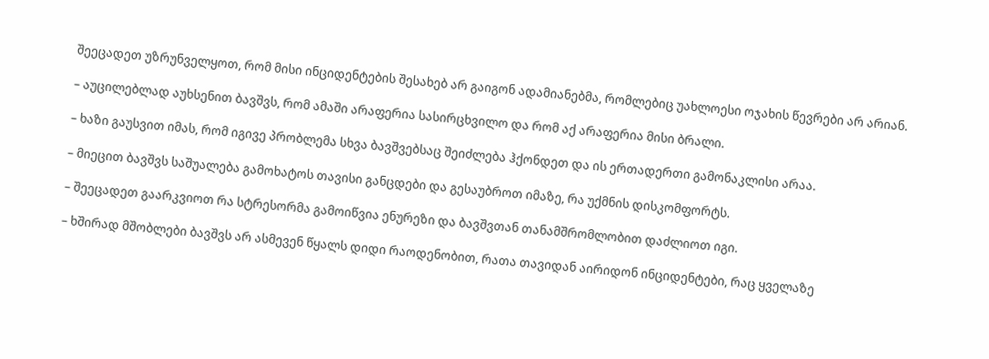შეეცადეთ უზრუნველყოთ, რომ მისი ინციდენტების შესახებ არ გაიგონ ადამიანებმა, რომლებიც უახლოესი ოჯახის წევრები არ არიან.

– აუცილებლად აუხსენით ბავშვს, რომ ამაში არაფერია სასირცხვილო და რომ აქ არაფერია მისი ბრალი.

– ხაზი გაუსვით იმას, რომ იგივე პრობლემა სხვა ბავშვებსაც შეიძლება ჰქონდეთ და ის ერთადერთი გამონაკლისი არაა.

– მიეცით ბავშვს საშუალება გამოხატოს თავისი განცდები და გესაუბროთ იმაზე, რა უქმნის დისკომფორტს.

– შეეცადეთ გაარკვიოთ რა სტრესორმა გამოიწვია ენურეზი და ბავშვთან თანამშრომლობით დაძლიოთ იგი.

– ხშირად მშობლები ბავშვს არ ასმევენ წყალს დიდი რაოდენობით, რათა თავიდან აირიდონ ინციდენტები, რაც ყველაზე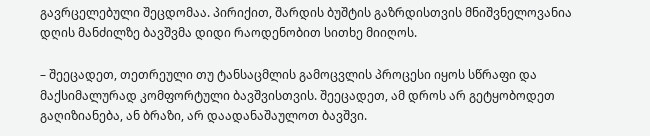გავრცელებული შეცდომაა. პირიქით, შარდის ბუშტის გაზრდისთვის მნიშვნელოვანია დღის მანძილზე ბავშვმა დიდი რაოდენობით სითხე მიიღოს.

– შეეცადეთ, თეთრეული თუ ტანსაცმლის გამოცვლის პროცესი იყოს სწრაფი და მაქსიმალურად კომფორტული ბავშვისთვის. შეეცადეთ, ამ დროს არ გეტყობოდეთ გაღიზიანება, ან ბრაზი, არ დაადანაშაულოთ ბავშვი.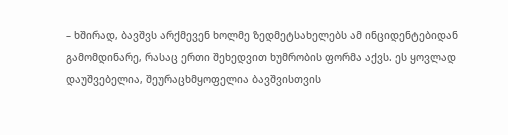– ხშირად, ბავშვს არქმევენ ხოლმე ზედმეტსახელებს ამ ინციდენტებიდან გამომდინარე, რასაც ერთი შეხედვით ხუმრობის ფორმა აქვს. ეს ყოვლად დაუშვებელია, შეურაცხმყოფელია ბავშვისთვის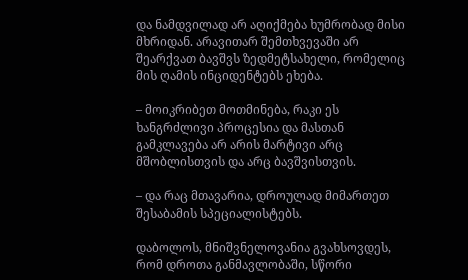და ნამდვილად არ აღიქმება ხუმრობად მისი მხრიდან. არავითარ შემთხვევაში არ შეარქვათ ბავშვს ზედმეტსახელი, რომელიც მის ღამის ინციდენტებს ეხება.

– მოიკრიბეთ მოთმინება, რაკი ეს ხანგრძლივი პროცესია და მასთან გამკლავება არ არის მარტივი არც მშობლისთვის და არც ბავშვისთვის.

– და რაც მთავარია, დროულად მიმართეთ შესაბამის სპეციალისტებს.

დაბოლოს, მნიშვნელოვანია გვახსოვდეს, რომ დროთა განმავლობაში, სწორი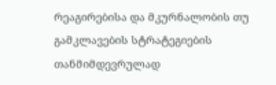რეაგირებისა და მკურნალობის თუ გამკლავების სტრატეგიების თანმიმდევრულად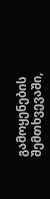გამოყენების შემთხვევაში,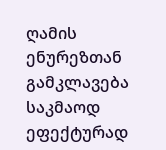ღამის ენურეზთან გამკლავება საკმაოდ ეფექტურად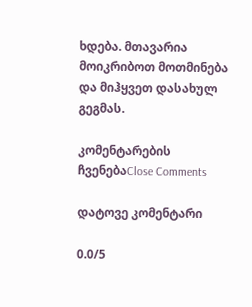ხდება. მთავარია მოიკრიბოთ მოთმინება და მიჰყვეთ დასახულ გეგმას.

კომენტარების ჩვენებაClose Comments

დატოვე კომენტარი

0.0/5